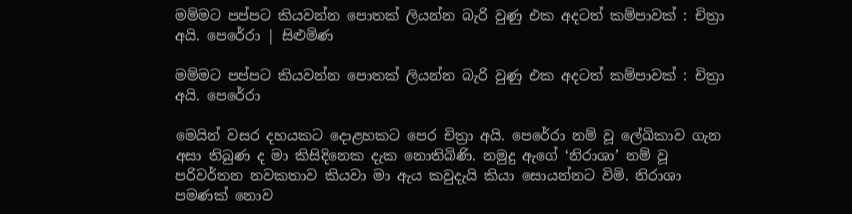මම්මට පප්පට කියවන්න පොතක් ලියන්න බැරි වුණු එක අදටත් කම්පාවක් : චිත්‍රා අයි. පෙරේරා | සිළුමිණ

මම්මට පප්පට කියවන්න පොතක් ලියන්න බැරි වුණු එක අදටත් කම්පාවක් : චිත්‍රා අයි. පෙරේරා

මෙයින් වසර දහයකට දොළහකට පෙර චිත්‍රා අයි. පෙරේරා නම් වූ ලේඛිකාව ගැන අසා තිබුණ ද මා කිසිදිනෙක දැක නොතිබිණි. නමුදු ඇගේ ‘නිරාශා’ නම් වූ පරිවර්තන නවකතාව කියවා මා ඇය කවුදැයි කියා සොයන්නට විමි. නිරාශා පමණක් නොව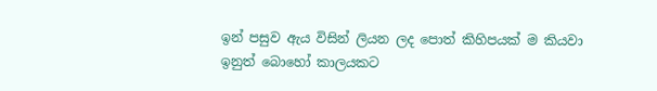ඉන් පසුව ඇය විසින් ලියන ලද පොත් කිහිපයක් ම කියවා ඉනුත් බොහෝ කාලයකට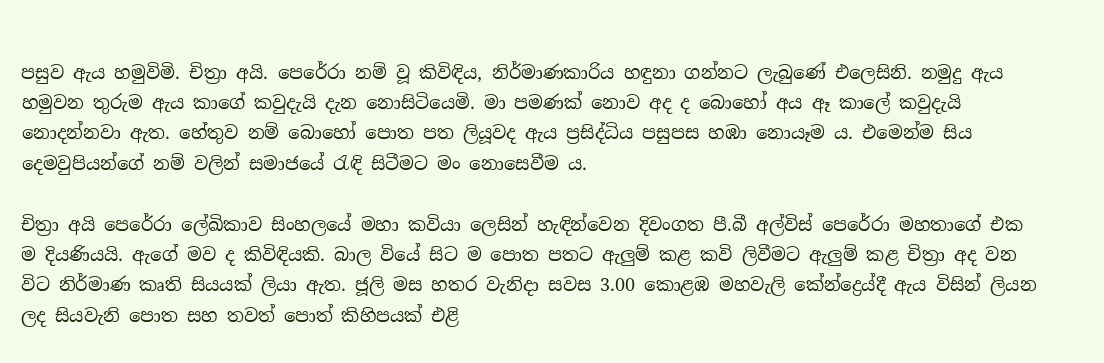පසුව ඇය හමුවිමි. චිත්‍රා අයි. පෙරේරා නම් වූ කිවිඳිය, නිර්මාණකාරිය හඳුනා ගන්නට ලැබුණේ එලෙසිනි. නමුදු ඇය හමුවන තුරුම ඇය කාගේ කවුදැයි දැන නොසිටියෙමි. මා පමණක් නොව අද ද බොහෝ අය ඈ කාලේ කවුදැයි නොදන්නවා ඇත. හේතුව නම් බොහෝ පොත පත ලියූවද ඇය ප්‍රසිද්ධිය පසුපස හඹා නොයෑම ය. එමෙන්ම සිය දෙමවුපියන්ගේ නම් වලින් සමාජයේ රැඳි සිටීමට මං නොසෙවීම ය.

චිත්‍රා අයි පෙරේරා ලේඛිකාව සිංහලයේ මහා කවියා ලෙසින් හැඳින්වෙන දිවංගත පී.බී අල්විස් පෙරේරා මහතාගේ එක ම දියණියයි. ඇගේ මව ද කිවිඳියකි. බාල වියේ සිට ම පොත පතට ඇලුම් කළ කවි ලිවීමට ඇලුම් කළ චිත්‍රා අද වන විට නිර්මාණ කෘති සියයක් ලියා ඇත. ජූලි මස හතර වැනිදා සවස 3.00 කොළඹ මහවැලි කේන්ද්‍රෙය්දී ඇය විසින් ලියන ලද සියවැනි පොත සහ තවත් පොත් කිහිපයක් එළි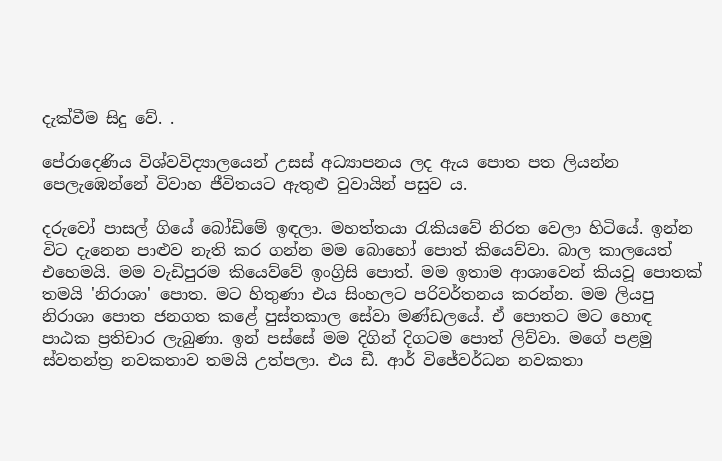දැක්වීම සිදු වේ. .

පේරාදෙණිය විශ්වවිද්‍යාලයෙන් උසස් අධ්‍යාපනය ලද ඇය පොත පත ලියන්න පෙලැඹෙන්නේ විවාහ ජීවිතයට ඇතුළු වුවායින් පසුව ය.

දරුවෝ පාසල් ගියේ බෝඩිමේ ඉඳලා. මහත්තයා රැකියවේ නිරත වෙලා හිටියේ. ඉන්න විට දැනෙන පාළුව නැති කර ගන්න මම බොහෝ පොත් කියෙව්වා. බාල කාලයෙත් එහෙමයි. මම වැඩිපුරම කියෙව්වේ ඉංග්‍රිසි පොත්. මම ඉතාම ආශාවෙන් කියවූ පොතක් තමයි 'නිරාශා' පොත. මට හිතුණා එය සිංහලට පරිවර්තනය කරන්න. මම ලියපු නිරාශා පොත ජනගත කළේ පුස්තකාල සේවා මණ්ඩලයේ. ඒ පොතට මට හොඳ පාඨක ප්‍රතිචාර ලැබුණා. ඉන් පස්සේ මම දිගින් දිගටම පොත් ලිව්වා. මගේ පළමු ස්වතන්ත්‍ර නවකතාව තමයි උත්පලා. එය ඩී. ආර් විජේවර්ධන නවකතා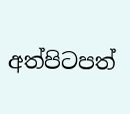අත්පිටපත්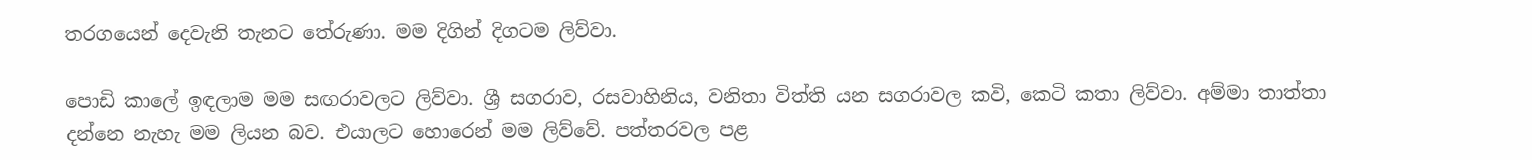තරගයෙන් දෙවැනි තැනට තේරුණා. මම දිගින් දිගටම ලිව්වා.

පොඩි කාලේ ඉඳලාම මම සඟරාවලට ලිව්වා. ශ්‍රී සගරාව, රසවාහිනිය, වනිතා විත්ති යන සගරාවල කවි, කෙටි කතා ලිව්වා. අම්මා තාත්තා දන්නෙ නැහැ මම ලියන බව. එයාලට හොරෙන් මම ලිව්වේ. පත්තරවල පළ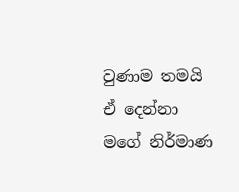වුණාම තමයි ඒ දෙන්නා මගේ නිර්මාණ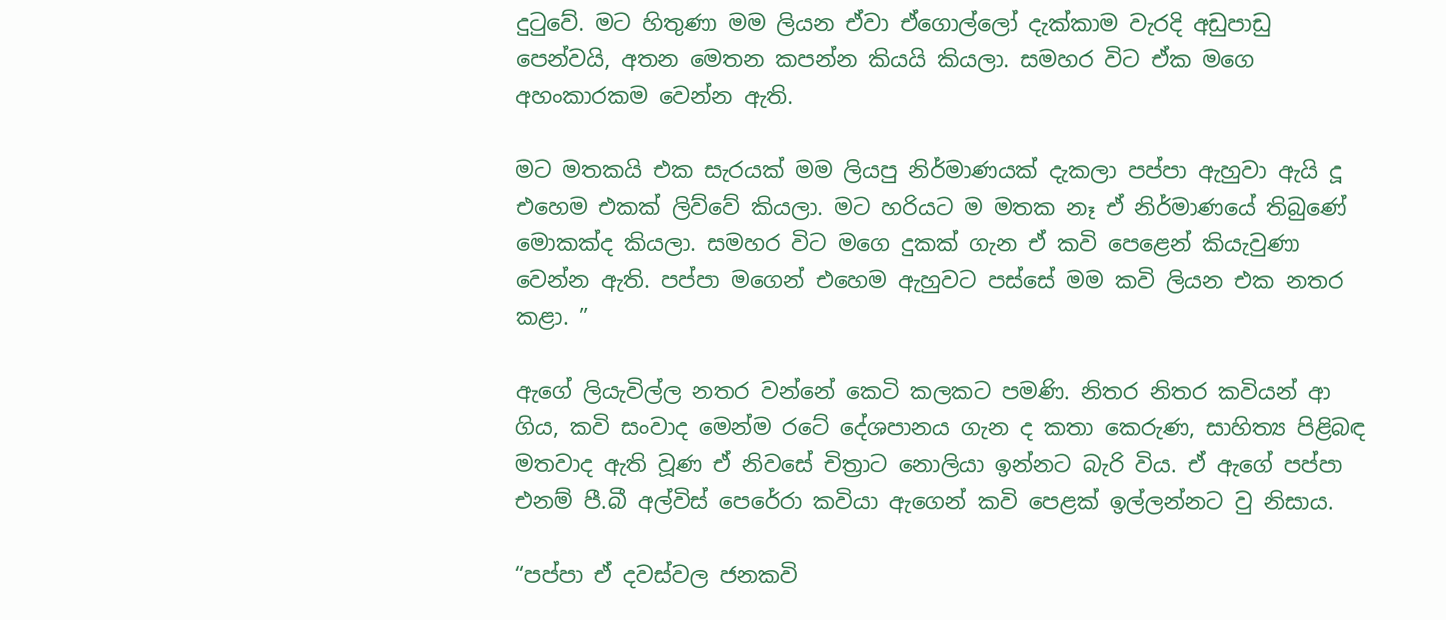දුටුවේ. මට හිතුණා මම ලියන ඒවා ඒගොල්ලෝ දැක්කාම වැරදි අඩුපාඩු පෙන්වයි, අතන මෙතන කපන්න කියයි කියලා. සමහර විට ඒක මගෙ අහංකාරකම වෙන්න ඇති.

මට මතකයි එක සැරයක් මම ලියපු නිර්මාණයක් දැකලා පප්පා ඇහුවා ඇයි දූ එහෙම එකක් ලිව්වේ කියලා. මට හරියට ම මතක නෑ ඒ නිර්මාණයේ තිබුණේ මොකක්ද කියලා. සමහර විට මගෙ දුකක් ගැන ඒ කවි පෙළෙන් කියැවුණා වෙන්න ඇති. පප්පා මගෙන් එහෙම ඇහුවට පස්සේ මම කවි ලියන එක නතර කළා. ”

ඇගේ ලියැවිල්ල නතර වන්නේ කෙටි කලකට පමණි. නිතර නිතර කවියන් ආ ගිය, කවි සංවාද මෙන්ම රටේ දේශපානය ගැන ද කතා කෙරුණ, සාහිත්‍ය පිළිබඳ මතවාද ඇති වූණ ඒ නිවසේ චිත්‍රාට නොලියා ඉන්නට බැරි විය. ඒ ඇගේ පප්පා එනම් පී.බී අල්විස් පෙරේරා කවියා ඇගෙන් කවි පෙළක් ඉල්ලන්නට වු නිසාය.

“පප්පා ඒ දවස්වල ජනකවි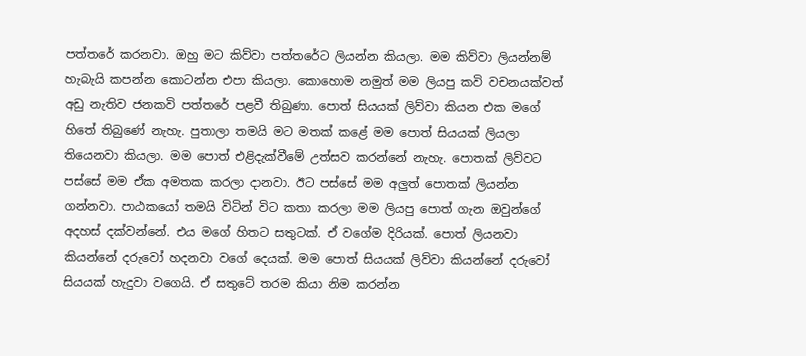පත්තරේ කරනවා. ඔහු මට කිව්වා පත්තරේට ලියන්න කියලා. මම කිව්වා ලියන්නම් හැබැයි කපන්න කොටන්න එපා කියලා. කොහොම නමුත් මම ලියපු කවි වචනයක්වත් අඩු නැතිව ජනකවි පත්තරේ පළවී තිබුණා. පොත් සියයක් ලිව්වා කියන එක මගේ හිතේ තිබුණේ නැහැ. පුතාලා තමයි මට මතක් කළේ මම පොත් සියයක් ලියලා තියෙනවා කියලා. මම පොත් එළිදැක්වීමේ උත්සව කරන්නේ නැහැ. පොතක් ලිව්වට පස්සේ මම ඒක අමතක කරලා දානවා. ඊට පස්සේ මම අලුත් පොතක් ලියන්න ගන්නවා. පාඨකයෝ තමයි විටින් විට කතා කරලා මම ලියපු පොත් ගැන ඔවුන්ගේ අදහස් දක්වන්නේ. එය මගේ හිතට සතුටක්. ඒ වගේම දිරියක්. පොත් ලියනවා කියන්නේ දරුවෝ හදනවා වගේ දෙයක්. මම පොත් සියයක් ලිව්වා කියන්නේ දරුවෝ සියයක් හැදුවා වගෙයි. ඒ සතුටේ තරම කියා නිම කරන්න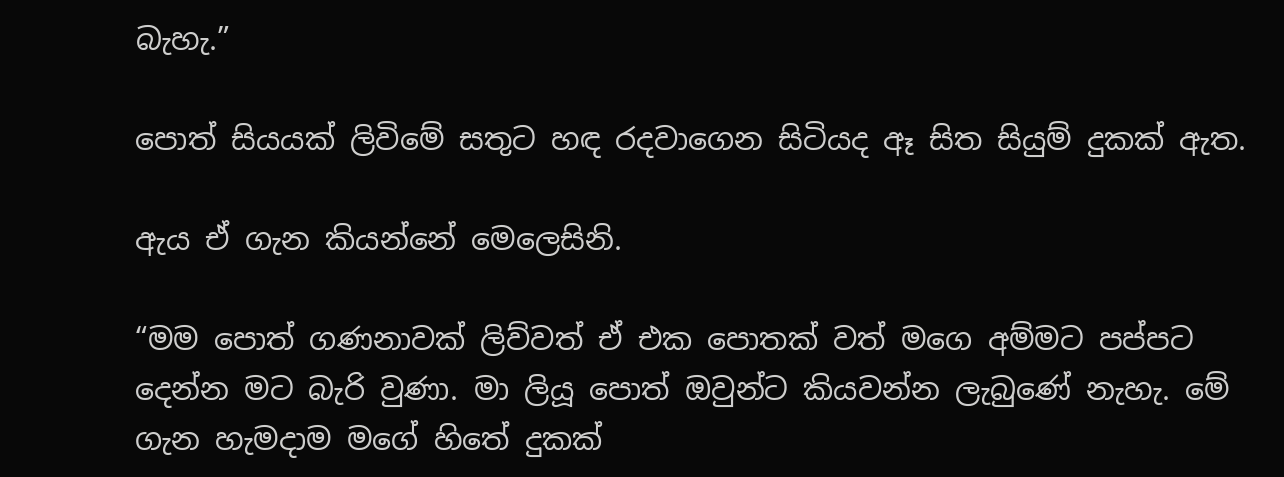බැහැ.”

පොත් සියයක් ලිවිමේ සතුට හඳ රදවාගෙන සිටියද ඈ සිත සියුම් දුකක් ඇත.

ඇය ඒ ගැන කියන්නේ මෙලෙසිනි.

“මම පොත් ගණනාවක් ලිව්වත් ඒ එක පොතක් වත් මගෙ අම්මට පප්පට දෙන්න මට බැරි වුණා. මා ලියූ පොත් ඔවුන්ට කියවන්න ලැබුණේ නැහැ. මේ ගැන හැමදාම මගේ හිතේ දුකක්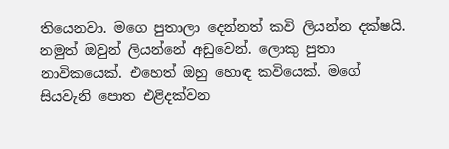තියෙනවා. මගෙ පුතාලා දෙන්නත් කවි ලියන්න දක්ෂයි. නමුත් ඔවුන් ලියන්නේ අඩුවෙන්. ලොකු පුතා නාවිකයෙක්. එහෙත් ඔහු හොඳ කවියෙක්. මගේ සියවැනි පොත එළිදක්වන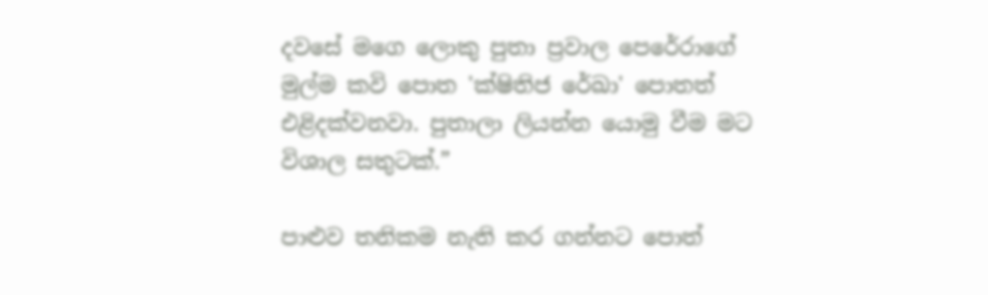දවසේ මගෙ ලොකු පුතා ප්‍රවාල පෙරේරාගේ මුල්ම කවි පොත 'ක්ෂිතිජ රේඛා' පොතත් එළිදක්වනවා. පුතාලා ලියන්න යොමු වීම මට විශාල සතුටක්.”

පාළුව තනිකම නැති කර ගන්නට පොත්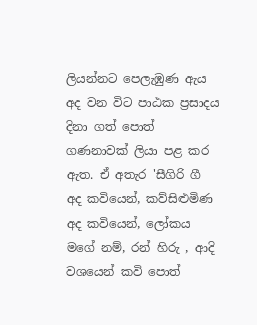ලියන්නට පෙලැඹුණ ඇය අද වන විට පාඨක ප්‍රසාදය දිනා ගත් පොත් ගණනාවක් ලියා පළ කර ඇත. ඒ අතැර 'සීගිරි ගී අද කවියෙන්, කව්සිළුමිණ අද කවියෙන්, ලෝකය මගේ නම්, රන් හිරු , ආදි වශයෙන් කවි පොත්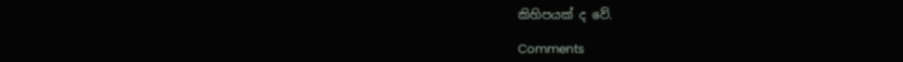කිහිපයක් ද වේ.

Comments